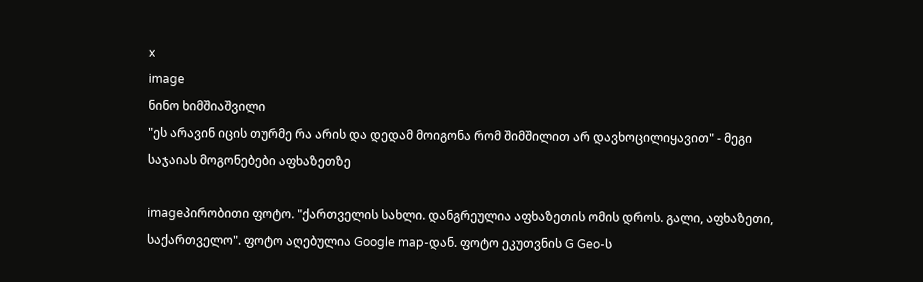x
image
ნინო ხიმშიაშვილი
"ეს არავინ იცის თურმე რა არის და დედამ მოიგონა რომ შიმშილით არ დავხოცილიყავით" - მეგი საჯაიას მოგონებები აფხაზეთზე

imageპირობითი ფოტო. "ქართველის სახლი. დანგრეულია აფხაზეთის ომის დროს. გალი, აფხაზეთი, საქართველო". ფოტო აღებულია Google map-დან. ფოტო ეკუთვნის G Geo-ს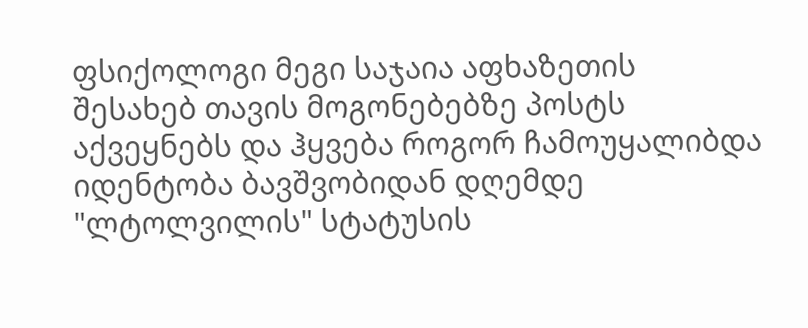ფსიქოლოგი მეგი საჯაია აფხაზეთის შესახებ თავის მოგონებებზე პოსტს აქვეყნებს და ჰყვება როგორ ჩამოუყალიბდა იდენტობა ბავშვობიდან დღემდე "ლტოლვილის" სტატუსის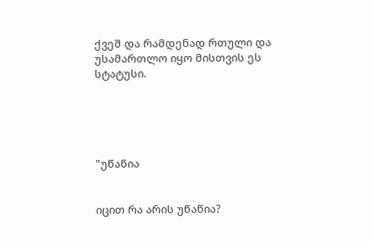ქვეშ და რამდენად რთული და უსამართლო იყო მისთვის ეს სტატუსი.





"უწაწია


იცით რა არის უწაწია?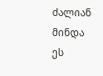ძალიან მინდა ეს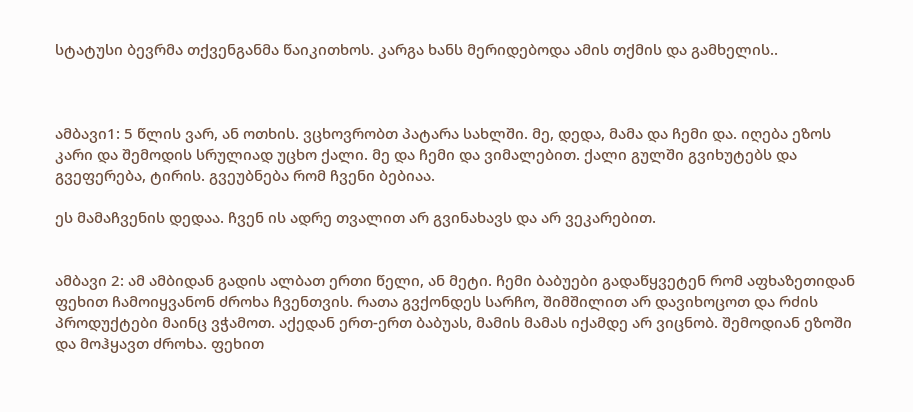სტატუსი ბევრმა თქვენგანმა წაიკითხოს. კარგა ხანს მერიდებოდა ამის თქმის და გამხელის..



ამბავი1: 5 წლის ვარ, ან ოთხის. ვცხოვრობთ პატარა სახლში. მე, დედა, მამა და ჩემი და. იღება ეზოს კარი და შემოდის სრულიად უცხო ქალი. მე და ჩემი და ვიმალებით. ქალი გულში გვიხუტებს და გვეფერება, ტირის. გვეუბნება რომ ჩვენი ბებიაა.

ეს მამაჩვენის დედაა. ჩვენ ის ადრე თვალით არ გვინახავს და არ ვეკარებით.


ამბავი 2: ამ ამბიდან გადის ალბათ ერთი წელი, ან მეტი. ჩემი ბაბუები გადაწყვეტენ რომ აფხაზეთიდან ფეხით ჩამოიყვანონ ძროხა ჩვენთვის. რათა გვქონდეს სარჩო, შიმშილით არ დავიხოცოთ და რძის პროდუქტები მაინც ვჭამოთ. აქედან ერთ-ერთ ბაბუას, მამის მამას იქამდე არ ვიცნობ. შემოდიან ეზოში და მოჰყავთ ძროხა. ფეხით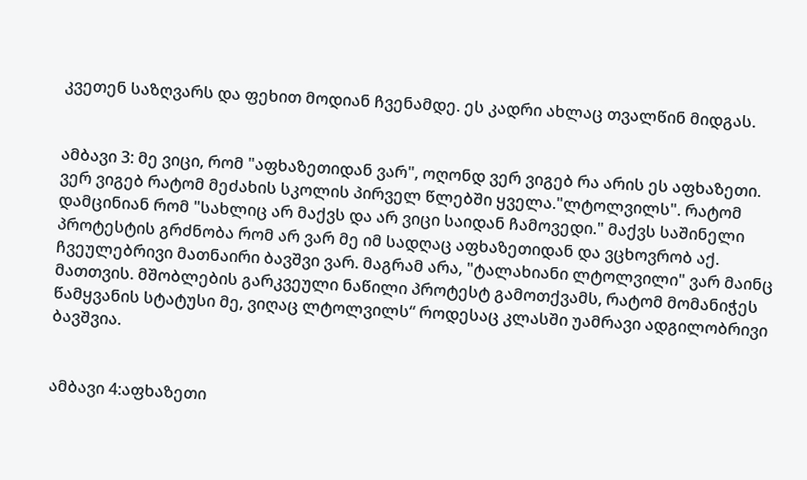კვეთენ საზღვარს და ფეხით მოდიან ჩვენამდე. ეს კადრი ახლაც თვალწინ მიდგას.


ამბავი 3: მე ვიცი, რომ "აფხაზეთიდან ვარ", ოღონდ ვერ ვიგებ რა არის ეს აფხაზეთი. ვერ ვიგებ რატომ მეძახის სკოლის პირველ წლებში ყველა."ლტოლვილს". რატომ დამცინიან რომ "სახლიც არ მაქვს და არ ვიცი საიდან ჩამოვედი." მაქვს საშინელი პროტესტის გრძნობა რომ არ ვარ მე იმ სადღაც აფხაზეთიდან და ვცხოვრობ აქ. ჩვეულებრივი მათნაირი ბავშვი ვარ. მაგრამ არა, "ტალახიანი ლტოლვილი" ვარ მაინც მათთვის. მშობლების გარკვეული ნაწილი პროტესტ გამოთქვამს, რატომ მომანიჭეს წამყვანის სტატუსი მე, ვიღაც ლტოლვილს“ როდესაც კლასში უამრავი ადგილობრივი ბავშვია.


ამბავი 4:აფხაზეთი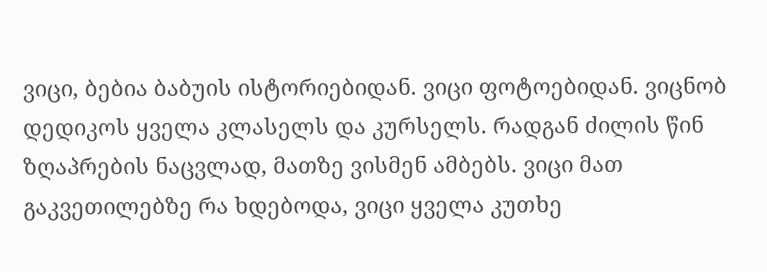ვიცი, ბებია ბაბუის ისტორიებიდან. ვიცი ფოტოებიდან. ვიცნობ დედიკოს ყველა კლასელს და კურსელს. რადგან ძილის წინ ზღაპრების ნაცვლად, მათზე ვისმენ ამბებს. ვიცი მათ გაკვეთილებზე რა ხდებოდა, ვიცი ყველა კუთხე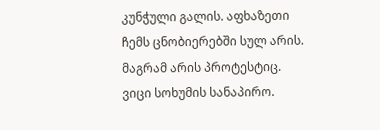კუნჭული გალის. აფხაზეთი ჩემს ცნობიერებში სულ არის. მაგრამ არის პროტესტიც. ვიცი სოხუმის სანაპირო.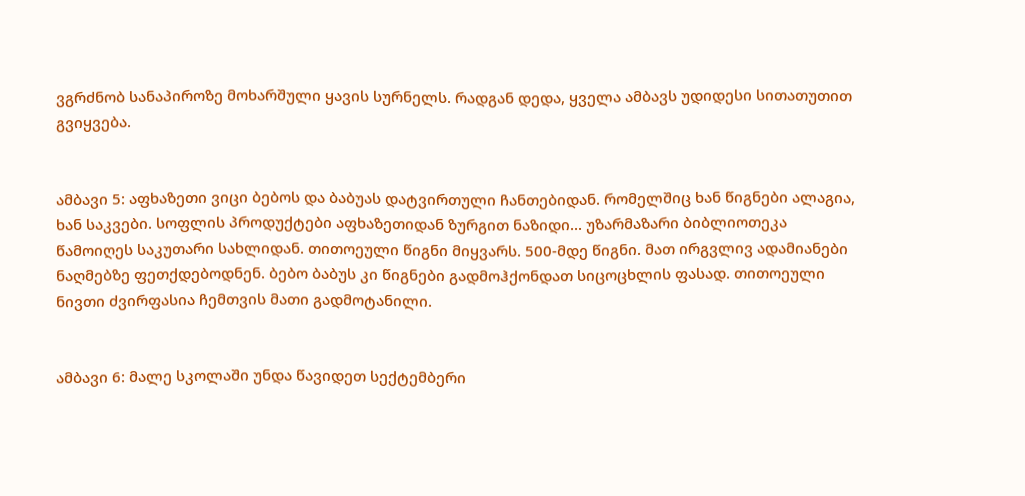ვგრძნობ სანაპიროზე მოხარშული ყავის სურნელს. რადგან დედა, ყველა ამბავს უდიდესი სითათუთით გვიყვება.


ამბავი 5: აფხაზეთი ვიცი ბებოს და ბაბუას დატვირთული ჩანთებიდან. რომელშიც ხან წიგნები ალაგია, ხან საკვები. სოფლის პროდუქტები აფხაზეთიდან ზურგით ნაზიდი... უზარმაზარი ბიბლიოთეკა წამოიღეს საკუთარი სახლიდან. თითოეული წიგნი მიყვარს. 500-მდე წიგნი. მათ ირგვლივ ადამიანები ნაღმებზე ფეთქდებოდნენ. ბებო ბაბუს კი წიგნები გადმოჰქონდათ სიცოცხლის ფასად. თითოეული ნივთი ძვირფასია ჩემთვის მათი გადმოტანილი.


ამბავი 6: მალე სკოლაში უნდა წავიდეთ სექტემბერი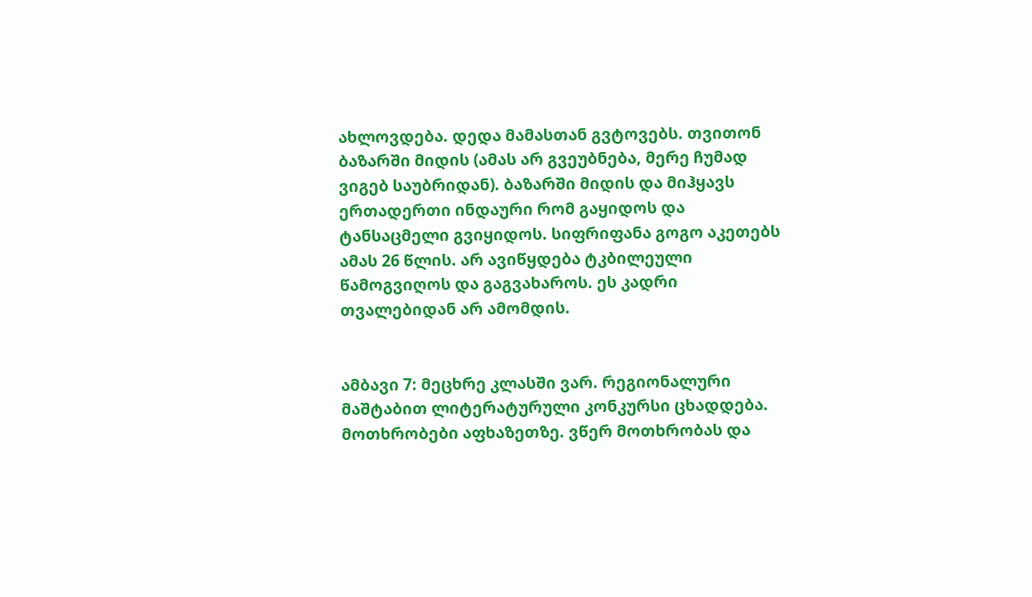ახლოვდება. დედა მამასთან გვტოვებს. თვითონ ბაზარში მიდის (ამას არ გვეუბნება, მერე ჩუმად ვიგებ საუბრიდან). ბაზარში მიდის და მიჰყავს ერთადერთი ინდაური რომ გაყიდოს და ტანსაცმელი გვიყიდოს. სიფრიფანა გოგო აკეთებს ამას 26 წლის. არ ავიწყდება ტკბილეული წამოგვიღოს და გაგვახაროს. ეს კადრი თვალებიდან არ ამომდის.


ამბავი 7: მეცხრე კლასში ვარ. რეგიონალური მაშტაბით ლიტერატურული კონკურსი ცხადდება. მოთხრობები აფხაზეთზე. ვწერ მოთხრობას და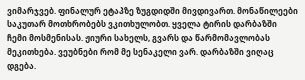ვიმარჯვებ. ფინალურ ეტაპზე ზუგდიდში მივდივართ. მონაწილეები საკუთარ მოთხრობებს ვკითხულობთ. ყველა ტირის დარბაზში ჩემი მოსმენისას. ჟიური სახელს, გვარს და წარმომავლობას მეკითხება. ვეუბნები რომ მე სენაკელი ვარ. დარბაზში ვიღაც დგება.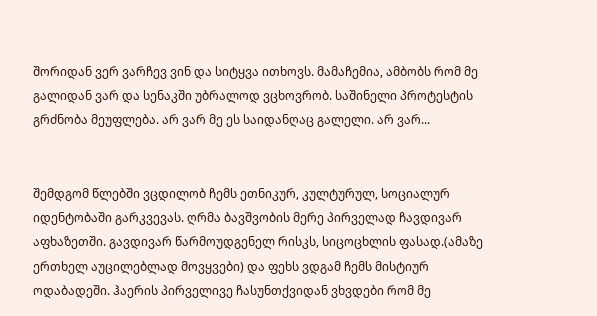შორიდან ვერ ვარჩევ ვინ და სიტყვა ითხოვს. მამაჩემია, ამბობს რომ მე გალიდან ვარ და სენაკში უბრალოდ ვცხოვრობ. საშინელი პროტესტის გრძნობა მეუფლება. არ ვარ მე ეს საიდანღაც გალელი. არ ვარ...


შემდგომ წლებში ვცდილობ ჩემს ეთნიკურ, კულტურულ, სოციალურ იდენტობაში გარკვევას. ღრმა ბავშვობის მერე პირველად ჩავდივარ აფხაზეთში. გავდივარ წარმოუდგენელ რისკს, სიცოცხლის ფასად.(ამაზე ერთხელ აუცილებლად მოვყვები) და ფეხს ვდგამ ჩემს მისტიურ ოდაბადეში. ჰაერის პირველივე ჩასუნთქვიდან ვხვდები რომ მე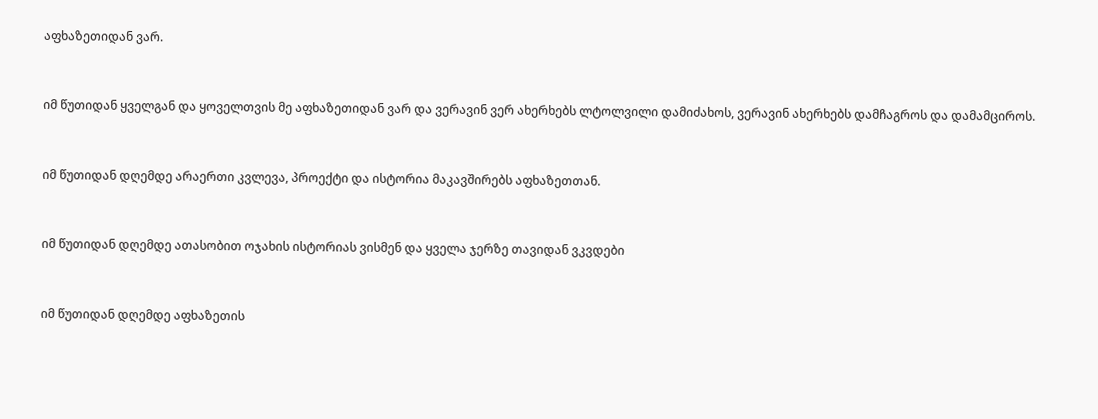აფხაზეთიდან ვარ.


იმ წუთიდან ყველგან და ყოველთვის მე აფხაზეთიდან ვარ და ვერავინ ვერ ახერხებს ლტოლვილი დამიძახოს, ვერავინ ახერხებს დამჩაგროს და დამამციროს.


იმ წუთიდან დღემდე არაერთი კვლევა, პროექტი და ისტორია მაკავშირებს აფხაზეთთან.


იმ წუთიდან დღემდე ათასობით ოჯახის ისტორიას ვისმენ და ყველა ჯერზე თავიდან ვკვდები


იმ წუთიდან დღემდე აფხაზეთის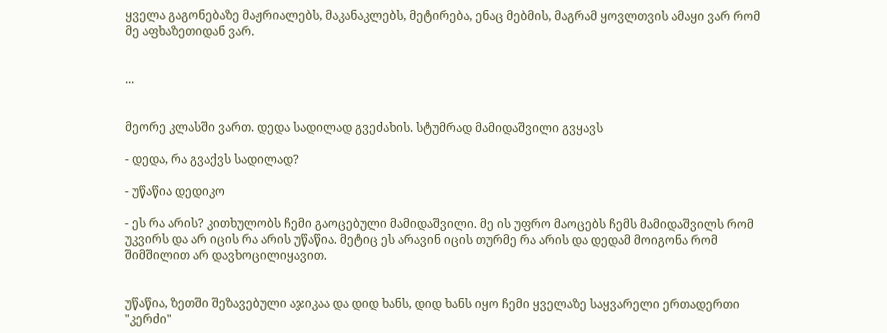ყველა გაგონებაზე მაჟრიალებს, მაკანაკლებს, მეტირება, ენაც მებმის, მაგრამ ყოვლთვის ამაყი ვარ რომ მე აფხაზეთიდან ვარ.


...


მეორე კლასში ვართ. დედა სადილად გვეძახის. სტუმრად მამიდაშვილი გვყავს

- დედა, რა გვაქვს სადილად?

- უწაწია დედიკო

- ეს რა არის? კითხულობს ჩემი გაოცებული მამიდაშვილი. მე ის უფრო მაოცებს ჩემს მამიდაშვილს რომ უკვირს და არ იცის რა არის უწაწია. მეტიც ეს არავინ იცის თურმე რა არის და დედამ მოიგონა რომ შიმშილით არ დავხოცილიყავით.


უწაწია, ზეთში შეზავებული აჯიკაა და დიდ ხანს, დიდ ხანს იყო ჩემი ყველაზე საყვარელი ერთადერთი "კერძი"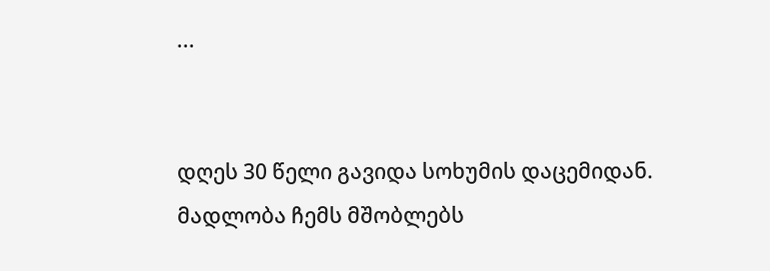...


დღეს 30 წელი გავიდა სოხუმის დაცემიდან. მადლობა ჩემს მშობლებს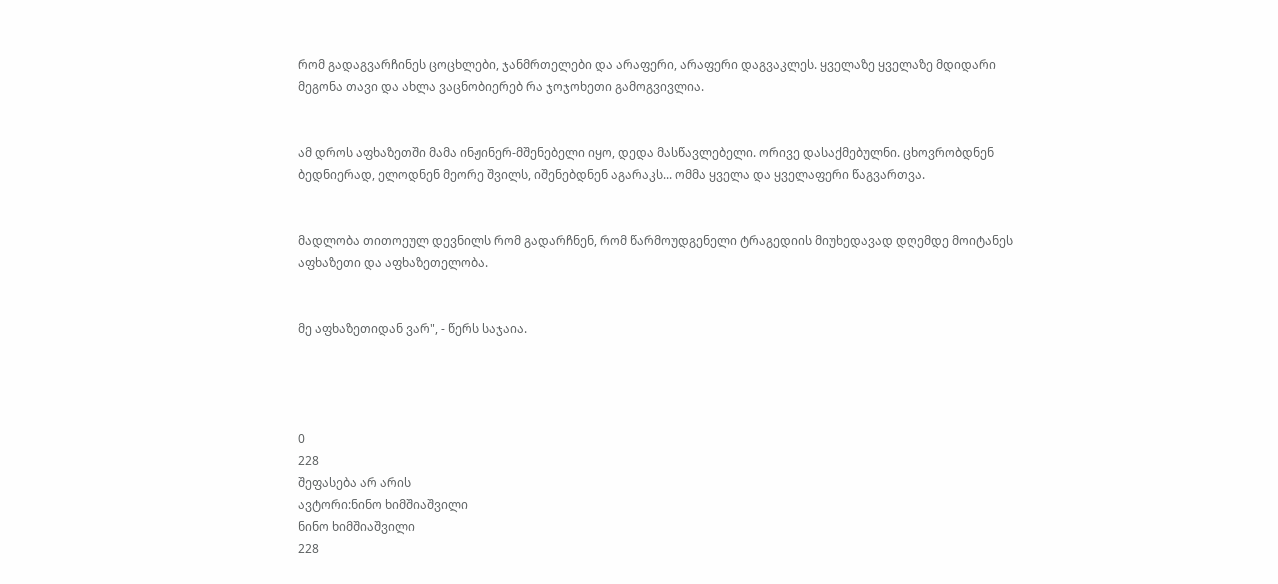რომ გადაგვარჩინეს ცოცხლები, ჯანმრთელები და არაფერი, არაფერი დაგვაკლეს. ყველაზე ყველაზე მდიდარი მეგონა თავი და ახლა ვაცნობიერებ რა ჯოჯოხეთი გამოგვივლია.


ამ დროს აფხაზეთში მამა ინჟინერ-მშენებელი იყო, დედა მასწავლებელი. ორივე დასაქმებულნი. ცხოვრობდნენ ბედნიერად, ელოდნენ მეორე შვილს, იშენებდნენ აგარაკს... ომმა ყველა და ყველაფერი წაგვართვა.


მადლობა თითოეულ დევნილს რომ გადარჩნენ, რომ წარმოუდგენელი ტრაგედიის მიუხედავად დღემდე მოიტანეს აფხაზეთი და აფხაზეთელობა.


მე აფხაზეთიდან ვარ", - წერს საჯაია.




0
228
შეფასება არ არის
ავტორი:ნინო ხიმშიაშვილი
ნინო ხიმშიაშვილი
228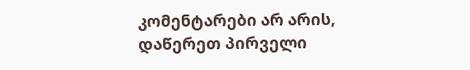კომენტარები არ არის, დაწერეთ პირველი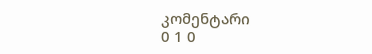კომენტარი
0 1 0